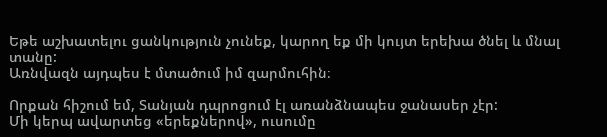Եթե աշխատելու ցանկություն չունեք, կարող եք մի կույտ երեխա ծնել և մնալ տանը:
Առնվազն այդպես է մտածում իմ զարմուհին։

Որքան հիշում եմ, Տանյան դպրոցում էլ առանձնապես ջանասեր չէր:
Մի կերպ ավարտեց «երեքներով», ուսումը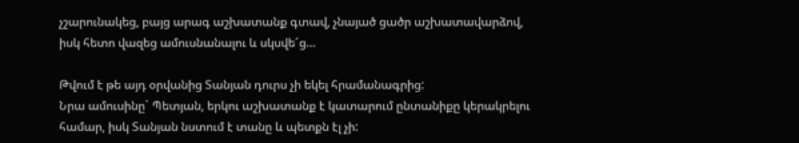չշարունակեց, բայց արագ աշխատանք գտավ, չնայած ցածր աշխատավարձով, իսկ հետո վազեց ամուսնանալու և սկսվե՜ց…

Թվում է թե այդ օրվանից Տանյան դուրս չի եկել հրամանագրից:
Նրա ամուսինը` Պետյան, երկու աշխատանք է կատարում ընտանիքը կերակրելու համար, իսկ Տանյան նստում է տանը և պետքն էլ չի: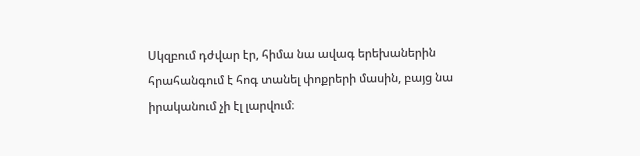Սկզբում դժվար էր, հիմա նա ավագ երեխաներին հրահանգում է հոգ տանել փոքրերի մասին, բայց նա իրականում չի էլ լարվում։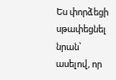Ես փորձեցի սթափեցնել նրան՝ ասելով, որ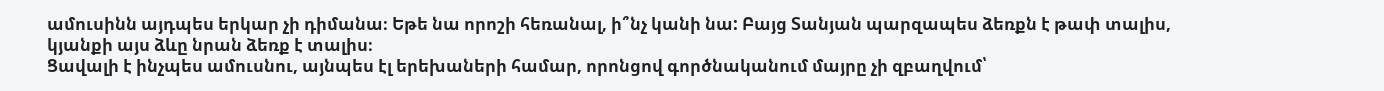ամուսինն այդպես երկար չի դիմանա։ Եթե նա որոշի հեռանալ, ի՞նչ կանի նա: Բայց Տանյան պարզապես ձեռքն է թափ տալիս, կյանքի այս ձևը նրան ձեռք է տալիս։
Ցավալի է ինչպես ամուսնու, այնպես էլ երեխաների համար, որոնցով գործնականում մայրը չի զբաղվում՝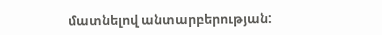մատնելով անտարբերության: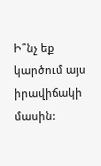Ի՞նչ եք կարծում այս իրավիճակի մասին: